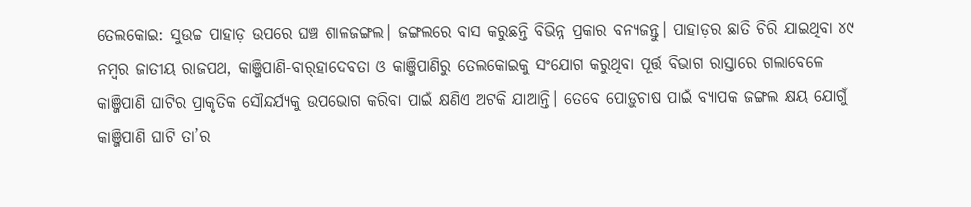ତେଲକୋଇ: ସୁଉଚ୍ଚ ପାହାଡ଼ ଉପରେ ଘଞ୍ଚ ଶାଳଜଙ୍ଗଲ। ଜଙ୍ଗଲରେ ବାସ କରୁଛନ୍ତି ବିଭିନ୍ନ ପ୍ରକାର ବନ୍ୟଜନ୍ତୁ। ପାହାଡ଼ର ଛାତି ଚିରି ଯାଇଥିବା ୪୯ ନମ୍ବର ଜାତୀୟ ରାଜପଥ, କାଞ୍ଜିପାଣି-ବାର୍‌ହାଦେବତା ଓ କାଞ୍ଜିପାଣିରୁ ତେଲକୋଇକୁ ସଂଯୋଗ କରୁଥିବା ପୂର୍ତ୍ତ ବିଭାଗ ରାସ୍ତାରେ ଗଲାବେଳେ କାଞ୍ଜିପାଣି ଘାଟିର ପ୍ରାକୃତିକ ସୌନ୍ଦର୍ଯ୍ୟକୁ ଉପଭୋଗ କରିବା ପାଇଁ କ୍ଷଣିଏ ଅଟକି ଯାଆନ୍ତି। ତେବେ ପୋଡ଼ୁଚାଷ ପାଇଁ ବ୍ୟାପକ ଜଙ୍ଗଲ କ୍ଷୟ ଯୋଗୁଁ କାଞ୍ଜିପାଣି ଘାଟି ତା’ର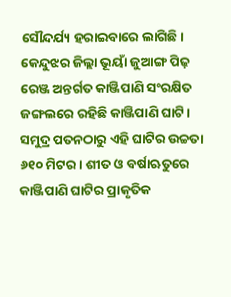ସୌନ୍ଦର୍ଯ୍ୟ ହରାଇବାରେ ଲାଗିଛି। କେନ୍ଦୁଝର ଜିଲ୍ଲା ଭୂୟାଁ ଜୁଆଙ୍ଗ ପିଢ଼ ରେଞ୍ଜ ଅନ୍ତର୍ଗତ କାଞ୍ଜିପାଣି ସଂରକ୍ଷିତ ଜଙ୍ଗଲରେ ରହିଛି କାଞ୍ଜିପାଣି ଘାଟି। ସମୁଦ୍ର ପତନଠାରୁ ଏହି ଘାଟିର ଉଚ୍ଚତା ୬୧୦ ମିଟର। ଶୀତ ଓ ବର୍ଷାଋତୁରେ କାଞ୍ଜିପାଣି ଘାଟିର ପ୍ରାକୃତିକ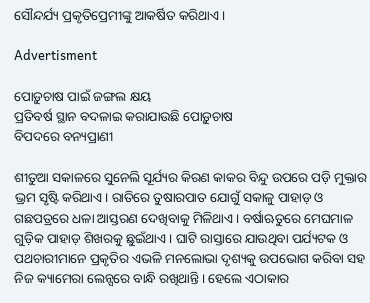ସୌନ୍ଦର୍ଯ୍ୟ ପ୍ରକୃତିପ୍ରେମୀଙ୍କୁ ଆକର୍ଷିତ କରିଥା‌ଏ।

Advertisment

ପୋଡ଼ୁଚାଷ ପାଇଁ ଜଙ୍ଗଲ କ୍ଷୟ
ପ୍ରତିବର୍ଷ ସ୍ଥାନ ବଦଳାଇ କରାଯାଉଛି ପୋଡ଼ୁଚାଷ
ବିପଦରେ ବନ୍ୟପ୍ରାଣୀ

ଶୀତୁଆ ସକାଳରେ ସୁନେଲି ସୂର୍ଯ୍ୟର କିରଣ କାକର ବିନ୍ଦୁ ଉପରେ ପଡ଼ି ମୁକ୍ତାର ଭ୍ରମ ସୃଷ୍ଟି କରିଥାଏ। ରାତିରେ ତୁଷାରପାତ ଯୋଗୁଁ ସକାଳୁ ପାହାଡ଼ ଓ ଗଛପତ୍ରରେ ଧଳା ଆସ୍ତରଣ ଦେଖିବାକୁ ମିଳିଥାଏ। ବର୍ଷାଋତୁରେ ମେଘମାଳ ଗୁଡ଼ିକ ପାହାଡ଼ ଶିଖରକୁ ଛୁଇଁଥାଏ। ଘାଟି ରାସ୍ତାରେ ଯାଉଥିବା ପର୍ଯ୍ୟଟକ ଓ ପଥଚାରୀମାନେ ପ୍ରକୃତିର ଏଭଳି ମନଲୋଭା ଦୃଶ୍ୟକୁ ଉପଭୋଗ କରିବା ସହ ନିଜ କ୍ୟାମେରା ଲେନ୍ସରେ ବାନ୍ଧି ରଖିଥାନ୍ତି। ହେଲେ ଏଠାକାର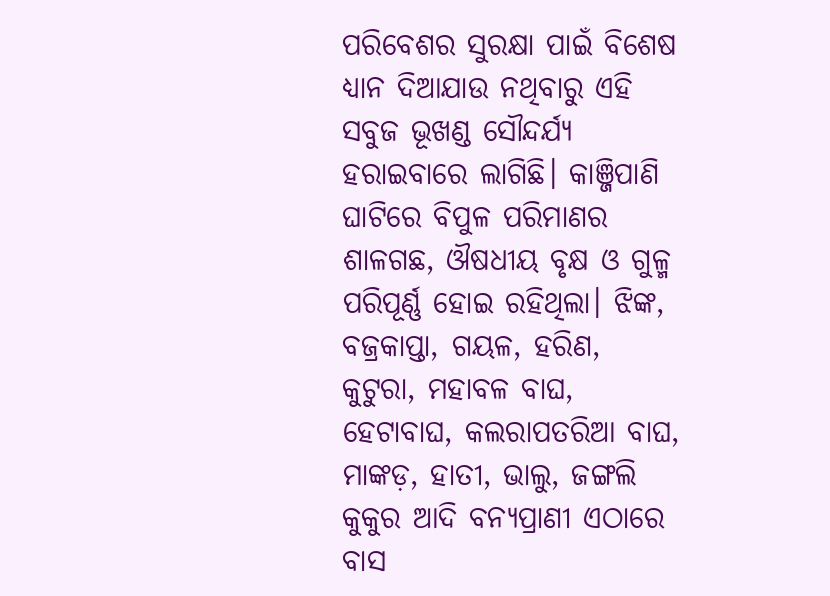ପରିବେଶର ସୁରକ୍ଷା ପାଇଁ ବିଶେଷ ଧ୍ୟାନ ଦିଆଯାଉ ନଥିବାରୁ ଏହି ସବୁଜ ଭୂଖଣ୍ଡ ସୌନ୍ଦର୍ଯ୍ୟ ହରାଇବାରେ ଲାଗିଛି। କାଞ୍ଜିପାଣି ଘାଟିରେ ବିପୁଳ ପରିମାଣର ଶାଳଗଛ, ଔଷଧୀୟ ବୃକ୍ଷ ଓ ଗୁଳ୍ମ ପରିପୂର୍ଣ୍ଣ ହୋଇ ରହିଥିଲା। ଝିଙ୍କ, ବଜ୍ରକାପ୍ତା, ଗୟଳ, ହରିଣ, କୁଟୁରା, ମହାବଳ ବାଘ, ହେଟାବାଘ, କଲରାପତରିଆ ବାଘ, ମାଙ୍କଡ଼, ହାତୀ, ଭାଲୁ, ଜଙ୍ଗଲି କୁକୁର ଆଦି ବନ୍ୟପ୍ରାଣୀ ଏଠାରେ ବାସ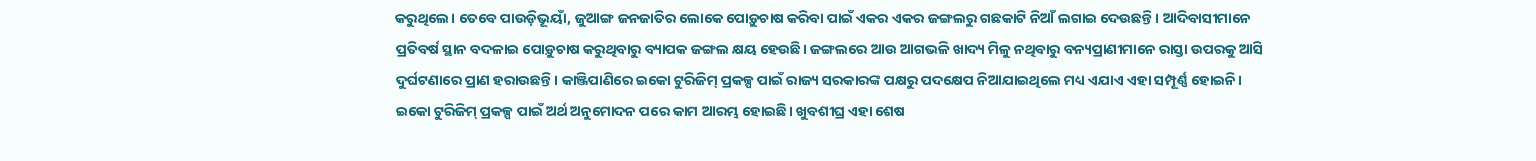କରୁଥିଲେ। ତେବେ ପାଉଡ଼ିଭୂୟାଁ, ଜୁଆଙ୍ଗ ଜନଜାତିର ଲୋକେ ପୋଡ଼ୁଚାଷ କରିବା ପାଇଁ ଏକର ଏକର ଜଙ୍ଗଲରୁ ଗଛକାଟି ନିଆଁ ଲଗାଇ ଦେଉଛନ୍ତି। ଆଦିବାସୀମାନେ ପ୍ରତିବର୍ଷ ସ୍ଥାନ ବଦଳାଇ ପୋଡ଼ୁଚାଷ କରୁଥିବାରୁ ବ୍ୟାପକ ଜଙ୍ଗଲ କ୍ଷୟ ହେଉଛି। ଜଙ୍ଗଲରେ ଆଉ ଆଗଭଳି ଖାଦ୍ୟ ମିଳୁ ନଥିବାରୁ ବନ୍ୟପ୍ରାଣୀମାନେ ରାସ୍ତା ଉପରକୁ ଆସି ଦୁର୍ଘଟଣାରେ ପ୍ରାଣ ହରାଉଛନ୍ତି। କାଞ୍ଜିପାଣିରେ ଇକୋ ଟୁରିଜିମ୍‌ ପ୍ରକଳ୍ପ ପାଇଁ ରାଜ୍ୟ ସରକାରଙ୍କ ପକ୍ଷରୁ ପଦକ୍ଷେପ ନିଆଯାଇଥିଲେ ମଧ୍ୟ ଏଯାଏ ଏହା ସମ୍ପୂର୍ଣ୍ଣ ହୋଇନି। ଇକୋ ଟୁରିଜିମ୍‌ ପ୍ରକଳ୍ପ ପାଇଁ ଅର୍ଥ ଅନୁମୋଦନ ପରେ କାମ ଆରମ୍ଭ ହୋଇଛି। ଖୁବଶୀଘ୍ର ଏହା ଶେଷ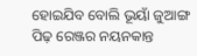ହୋଇଯିବ ‌ବୋଲି ଭୂୟାଁ ଜୁଆଙ୍ଗ ପିଢ଼ ରେଞ୍ଜର ନୟନକାନ୍ତ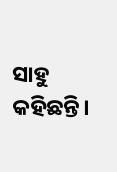ସାହୁ କହିଛନ୍ତି।